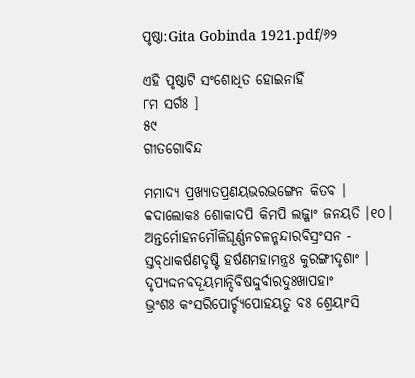ପୃଷ୍ଠା:Gita Gobinda 1921.pdf/୬୨

ଏହି ପୃଷ୍ଠାଟି ସଂଶୋଧିତ ହୋଇନାହିଁ
୮ମ ସର୍ଗଃ ]
୫୯
ଗୀତଗୋବିନ୍ଦ

ମମାଦ୍ୟ ପ୍ରଖ୍ୟାତପ୍ରଣୟଭରଭଙ୍ଗେନ କିତବ ।
ବ୍ବଦାଲୋକଃ ଶୋକାଦପି କିମ‌ପି ଲଜ୍ଜାଂ ଜନୟତି ।୧୦।
ଅନ୍ତ‌ର୍ମୋହନମୌଳିଘୂର୍ଣ୍ଣନ‌ଚଳନ୍ମନ୍ଦାରବିସ୍ରଂସନ -
ସ୍ତବ୍‌ଧାକର୍ଷଣ‌ଦୃଷ୍ଟି ହର୍ଷଣମହାମନ୍ତ୍ରଃ କୁରଙ୍ଗୀଦୃଶାଂ ।
ଦୃପ୍ୟଦ୍ଦନ‌ବଦୂୟମାନ୍ଦିବିଷଦ୍ଦୁର୍ବାରଦୁଃଖାପ‌ହାଂ
ଭ୍ରଂଶଃ କଂସରିପୋର୍ଚ୍ଚ୍ୟପୋହୟତୁ ବଃ ଶ୍ରେୟାଂସି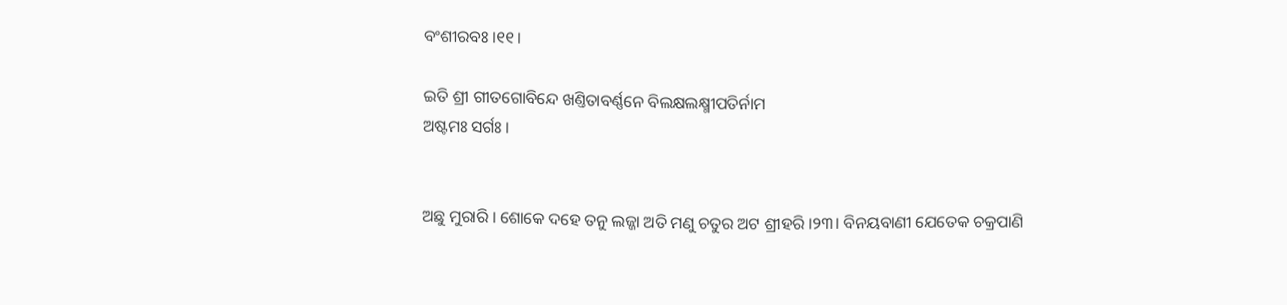ବଂଶୀରବଃ ।୧୧।

ଇତି ଶ୍ରୀ ଗୀତଗୋବିନ୍ଦେ ଖଣ୍ତିତାବର୍ଣ୍ଣନେ ବିଲକ୍ଷଲକ୍ଷ୍ମୀପତିର୍ନାମ
ଅଷ୍ଟମଃ ସର୍ଗଃ ।


ଅଛୁ ମୁରାରି । ଶୋକେ ଦ‌ହେ ତନୁ ଲଜ୍ଜା ଅତି ମଣୁ ଚତୁର ଅଟ ଶ୍ରୀହରି ।୨୩। ବିନୟବାଣୀ ଯେତେକ ଚକ୍ରପାଣି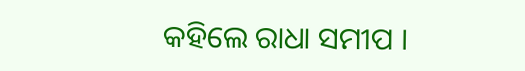କ‌ହିଲେ ରାଧା ସମୀପ ।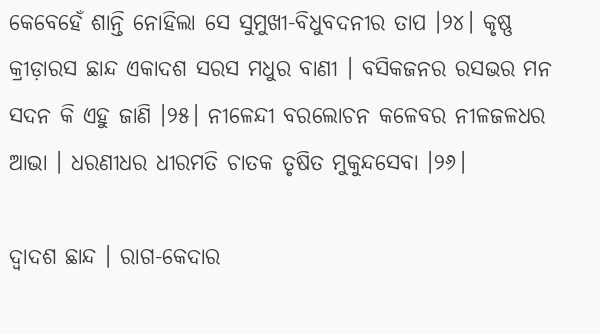କେବେହେଁ ଶାନ୍ତି ନୋହିଲା ସେ ସୁମୁଖୀ-ବିଧୁବଦନୀର ତାପ ।୨୪। କୃଷ୍ଣ କ୍ରୀଡ଼ାରସ ଛାନ୍ଦ ଏକାଦଶ ସରସ ମଧୁର ବାଣୀ । ବସିକଜନର ରସଭର ମନ ସଦନ କି ଏହୁ ଜାଣି ।୨୫। ନୀଳେନ୍ଦୀ ବରଲୋଚନ କଳେବର ନୀଳଜଳଧର ଆଭା । ଧରଣୀଧର ଧୀରମତି ଚାତକ ତୃଷିତ ମୁକୁନ୍ଦସେବା ।୨୬।

ଦ୍ୱାଦଶ ଛାନ୍ଦ । ରାଗ-କେଦାର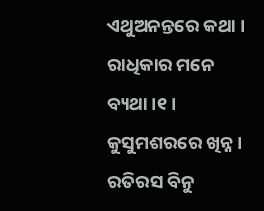ଏଥୁଅନନ୍ତରେ କଥା । ରାଧିକାର ମନେ ବ୍ୟଥା ।୧। କୁସୁମଶରରେ ଖିନ୍ନ । ରତିରସ ବିନୁ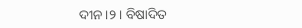ଦୀନ ।୨। ବିଷାଦିତ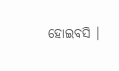ହୋଇବସି ।